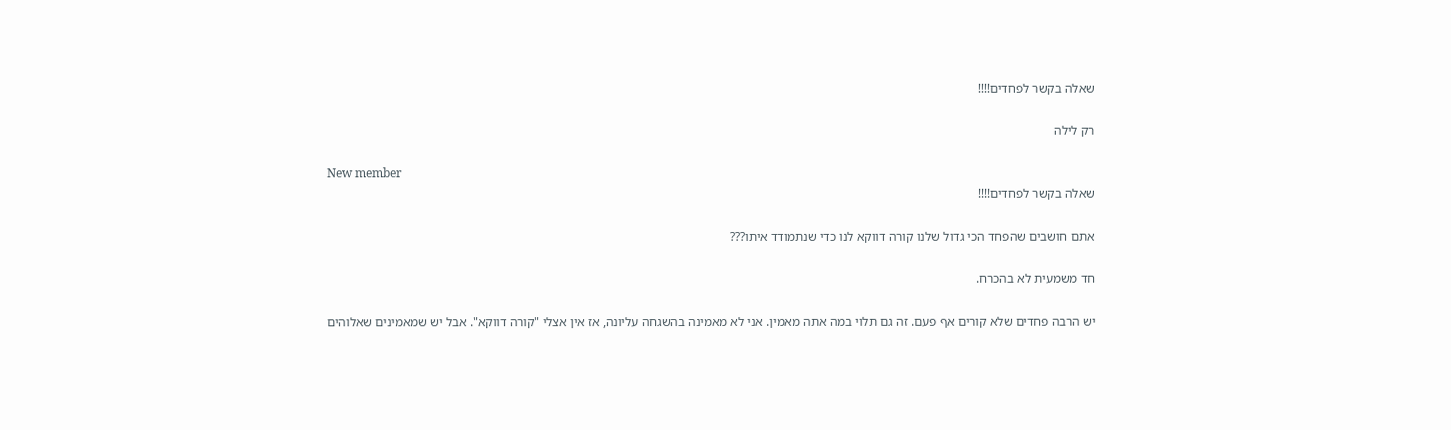שאלה בקשר לפחדים!!!!

רק לילה

New member
שאלה בקשר לפחדים!!!!

אתם חושבים שהפחד הכי גדול שלנו קורה דווקא לנו כדי שנתמודד איתו???

חד משמעית לא בהכרח.

יש הרבה פחדים שלא קורים אף פעם. זה גם תלוי במה אתה מאמין. אני לא מאמינה בהשגחה עליונה, אז אין אצלי "קורה דווקא". אבל יש שמאמינים שאלוהים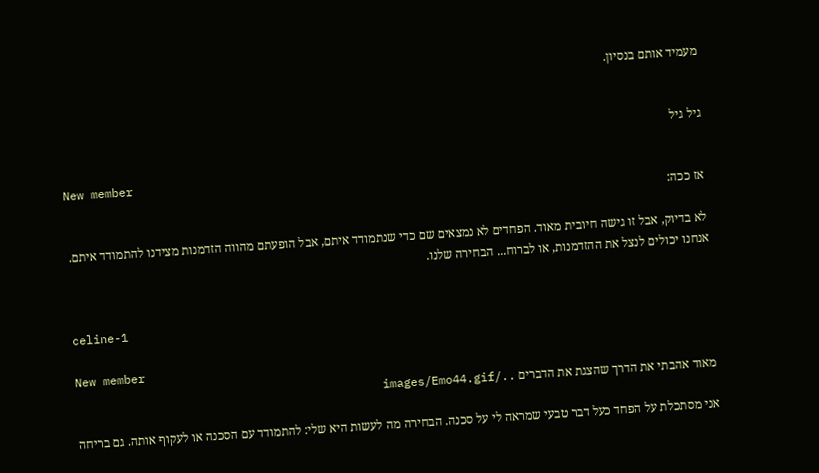מעמיד אותם בנסיון.


גיל גיל

New member
אז ככה:

לא בדיוק, אבל זו גישה חיובית מאוד. הפחדים לא נמצאים שם כדי שנתמודד איתם, אבל הופעתם מהווה הזדמנות מצידנו להתמודד איתם. אנחנו יכולים לנצל את ההזדמנות, או לברוח... הבחירה שלנו.


celine-1

New member
מאוד אהבתי את הדרך שהצגת את הדברים ../images/Emo44.gif

אני מסתכלת על הפחד כעל דבר טבעי שמראה לי על סכנה. הבחירה מה לעשות היא שלי: להתמודד עם הסכנה או לעקוף אותה. גם בריחה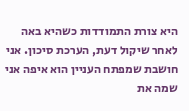היא צורת התמודדות כשהיא באה לאחר שיקול דעת, הערכת סיכון. אני חושבת שמפתח העניין הוא איפה אני שמה את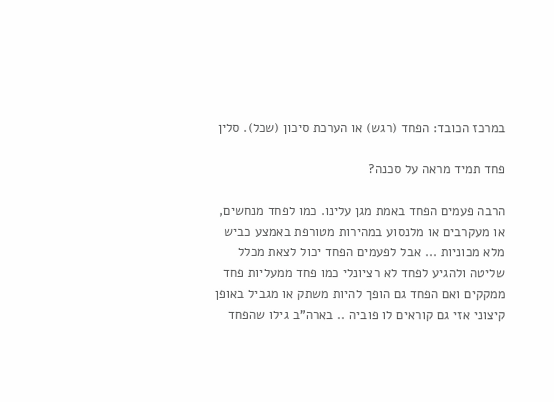במרכז הכובד: הפחד (רגש) או הערכת סיכון (שכל). סלין

פחד תמיד מראה על סכנה?

הרבה פעמים הפחד באמת מגן עלינו. כמו לפחד מנחשים, או מעקרבים או מלנסוע במהירות מטורפת באמצע כביש מלא מכוניות ... אבל לפעמים הפחד יכול לצאת מכלל שליטה ולהגיע לפחד לא רציונלי כמו פחד ממעליות פחד ממקקים ואם הפחד גם הופך להיות משתק או מגביל באופן קיצוני אזי גם קוראים לו פוביה .. בארה"ב גילו שהפחד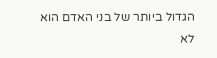הגדול ביותר של בני האדם הוא לא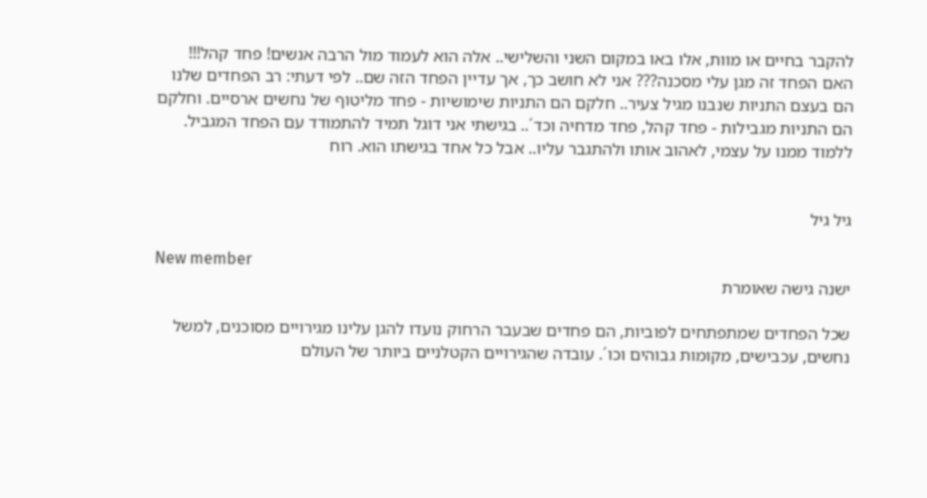להקבר בחיים או מוות, אלו באו במקום השני והשלישי.. אלה הוא לעמוד מול הרבה אנשים! פחד קהל!!! האם הפחד זה מגן עלי מסכנה??? אני לא חושב כך, אך עדיין הפחד הזה שם.. לפי דעתי: רב הפחדים שלנו הם בעצם התניות שנבנו מגיל צעיר.. חלקם הם התניות שימושיות - פחד מליטוף של נחשים ארסיים. וחלקם הם התניות מגבילות - פחד קהל, פחד מדחיה וכד´.. בגישתי אני דוגל תמיד להתמודד עם הפחד המגביל. ללמוד ממנו על עצמי, לאהוב אותו ולהתגבר עליו.. אבל כל אחד בגישתו הוא. רוח


גיל גיל

New member
ישנה גישה שאומרת

שכל הפחדים שמתפתחים לפוביות, הם פחדים שבעבר הרחוק נועדו להגן עלינו מגירויים מסוכנים, למשל נחשים, עכבישים, מקומות גבוהים וכו´. עובדה שהגירויים הקטלניים ביותר של העולם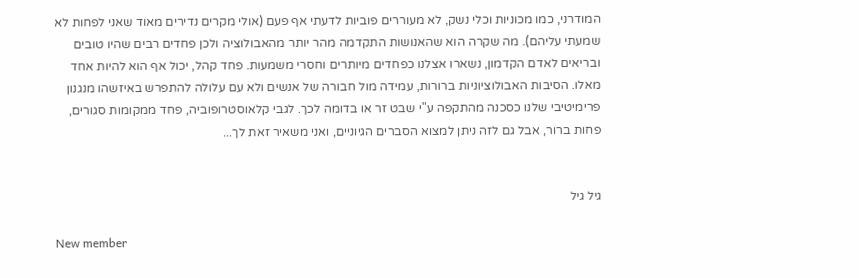המודרני, כמו מכוניות וכלי נשק, לא מעוררים פוביות לדעתי אף פעם (אולי מקרים נדירים מאוד שאני לפחות לא שמעתי עליהם). מה שקרה הוא שהאנושות התקדמה מהר יותר מהאבולוציה ולכן פחדים רבים שהיו טובים ובריאים לאדם הקדמון, נשארו אצלנו כפחדים מיותרים וחסרי משמעות. פחד קהל, יכול אף הוא להיות אחד מאלו. הסיבות האבולוציוניות ברורות, עמידה מול חבורה של אנשים ולא עם עלולה להתפרש באיזשהו מנגנון פרימיטיבי שלנו כסכנה מהתקפה ע"י שבט זר או בדומה לכך. לגבי קלאוסטרופוביה, פחד ממקומות סגורים, פחות ברור, אבל גם לזה ניתן למצוא הסברים הגיוניים, ואני משאיר זאת לך...


גיל גיל

New member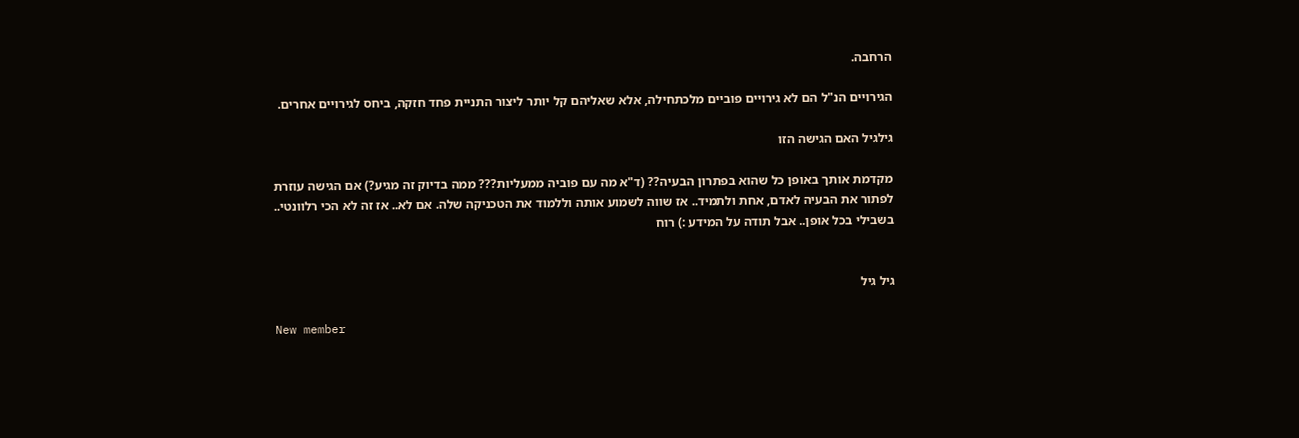הרחבה.

הגירויים הנ"ל הם לא גירויים פוביים מלכתחילה, אלא שאליהם קל יותר ליצור התניית פחד חזקה, ביחס לגירויים אחרים.

גילגיל האם הגישה הזו

מקדמת אותך באופן כל שהוא בפתרון הבעיה?? (ד"א מה עם פוביה ממעליות??? ממה בדיוק זה מגיע?) אם הגישה עוזרת לפתור את הבעיה לאדם, אחת ולתמיד.. אז שווה לשמוע אותה וללמוד את הטכניקה שלה. אם לא.. אז זה לא הכי רלוונטי.. בשבילי בכל אופן.. אבל תודה על המידע :) רוח


גיל גיל

New member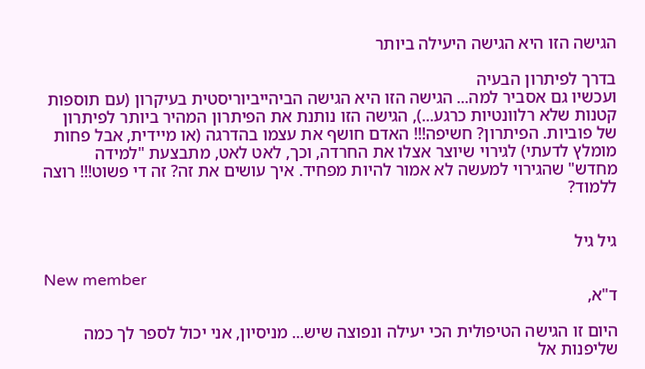הגישה הזו היא הגישה היעילה ביותר

בדרך לפיתרון הבעיה
ועכשיו גם אסביר למה... הגישה הזו היא הגישה הביהייביוריסטית בעיקרון (עם תוספות קטנות שלא רלוונטיות כרגע...), הגישה הזו נותנת את הפיתרון המהיר ביותר לפיתרון של פוביות. הפיתרון? חשיפה!!! האדם חושף את עצמו בהדרגה (או מיידית, אבל פחות מומלץ לדעתי) לגירוי שיוצר אצלו את החרדה, וכך, לאט לאט, מתבצעת "למידה מחדש" שהגירוי למעשה לא אמור להיות מפחיד. איך עושים את זה? זה די פשוט!!! רוצה ללמוד?


גיל גיל

New member
ד"א,

היום זו הגישה הטיפולית הכי יעילה ונפוצה שיש... מניסיון, אני יכול לספר לך כמה שליפנות אל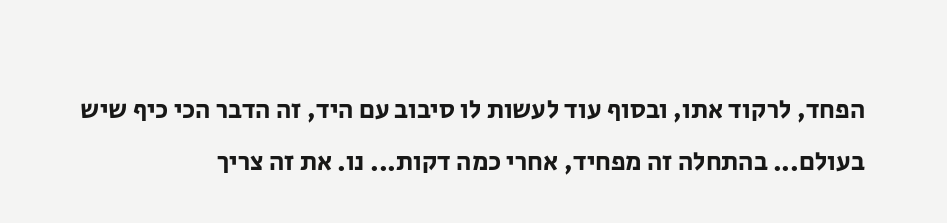הפחד, לרקוד אתו, ובסוף עוד לעשות לו סיבוב עם היד, זה הדבר הכי כיף שיש בעולם... בהתחלה זה מפחיד, אחרי כמה דקות... נו. את זה צריך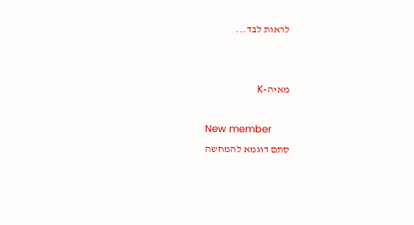לראות לבד...


מאיה-K

New member
סתם דוגמא להמחשה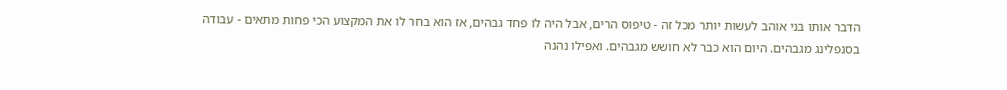הדבר אותו בני אוהב לעשות יותר מכל זה - טיפוס הרים, אבל היה לו פחד גבהים, אז הוא בחר לו את המקצוע הכי פחות מתאים - עבודה בסנפלינג מגבהים. היום הוא כבר לא חושש מגבהים. ואפילו נהנה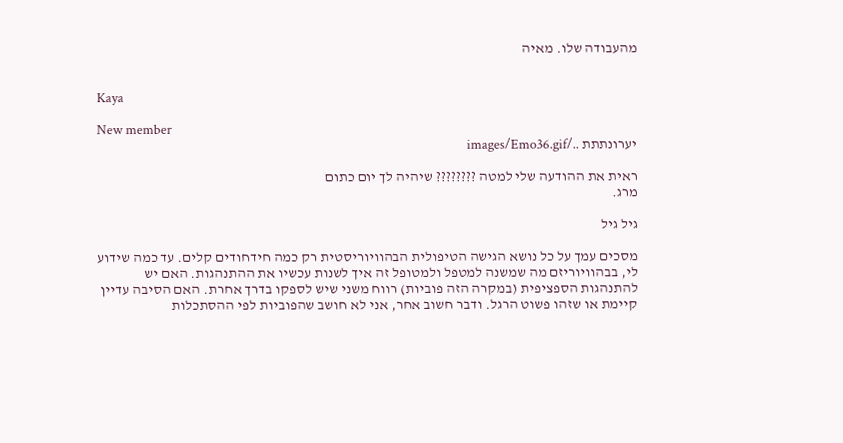מהעבודה שלו. מאיה


Kaya

New member
יערונתתת ../images/Emo36.gif

ראית את ההודעה שלי למטה ???????? שיהיה לך יום כתום
מרג.

גיל גיל

מסכים עמך על כל נושא הגישה הטיפולית הבהוויוריסטית רק כמה חידחודים קלים. עד כמה שידוע לי, בבהוויוריזם מה שמשנה למטפל ולמטופל זה איך לשנות עכשיו את ההתנהגות. האם יש להתנהגות הספציפית (במקרה הזה פוביות) רווח משני שיש לספקו בדרך אחרת. האם הסיבה עדיין קיימת או שזהו פשוט הרגל. ודבר חשוב אחר, אני לא חושב שהפוביות לפי ההסתכלות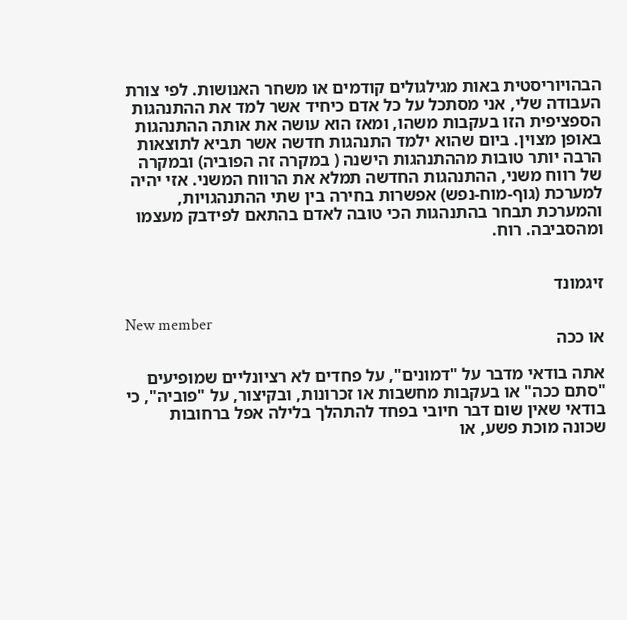הבהויוריסטית באות מגילגולים קודמים או משחר האנושות. לפי צורת העבודה שלי, אני מסתכל על כל אדם כיחיד אשר למד את ההתנהגות הספציפית הזו בעקבות משהו, ומאז הוא עושה את אותה ההתנהגות באופן מצוין. ביום שהוא ילמד התנהגות חדשה אשר תביא לתוצאות הרבה יותר טובות מההתנהגות הישנה ( במקרה זה הפוביה) ובמקרה של רווח משני, ההתנהגות החדשה תמלא את הרווח המשני. אזי יהיה למערכת (גוף-מוח-נפש) אפשרות בחירה בין שתי ההתנהגויות, והמערכת תבחר בהתנהגות הכי טובה לאדם בהתאם לפידבק מעצמו ומהסביבה. רוח.


זיגמונד

New member
או ככה

אתה בודאי מדבר על "דמונים", על פחדים לא רציונליים שמופיעים "סתם ככה" או בעקבות מחשבות או זכרונות, ובקיצור, על "פוביה", כי בודאי שאין שום דבר חיובי בפחד להתהלך בלילה אפל ברחובות שכונה מוכת פשע, או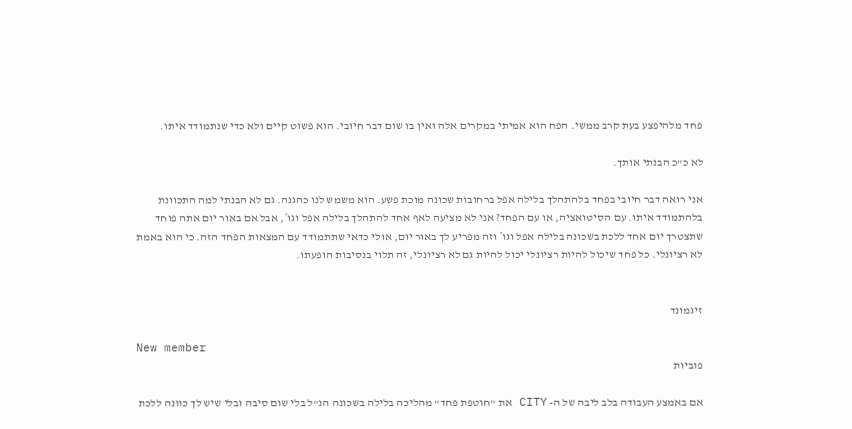פחד מלהיפצע בעת קרב ממשי. הפח הוא אמיתי במקרים אלה ואין בו שום דבר חיובי. הוא פשוט קיים ולא כדי שנתמודד איתו.

לא כ"כ הבנתי אותך.

אני רואה דבר חיובי בפחד בלהתהלך בלילה אפל ברחובות שכונה מוכת פשע. הוא משמש לנו כהגנה. גם לא הבנתי למה התכוונת בלהתמודד איתו. עם הסיטואציה, או עם הפחד? אני לא מציעה לאף אחד להתהלך בלילה אפל וגו´, אבל אם באור יום אתה פוחד שתצטרך יום אחד ללכת בשכונה בלילה אפל וגו´ וזה מפריע לך באור יום, אולי כדאי שתתמודד עם המצאות הפחד הזה. כי הוא באמת לא רציונלי. כל פחד שיכול להיות רציונלי יכול להיות גם לא רציונלי, זה תלוי בנסיבות הופעתו.


זיגמונד

New member
פוביות

אם באמצע העבודה בלב ליבה של ה- CITY את "חוטפת פחד" מהליכה בלילה בשכונה הנ"ל בלי שום סיבה ובלי שיש לך כוונה ללכת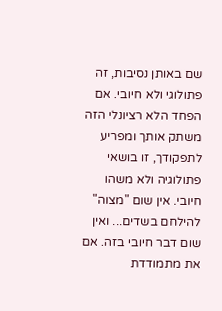שם באותן נסיבות, זה פתולוגי ולא חיובי. אם הפחד הלא רציונלי הזה משתק אותך ומפריע לתפקודך, זו בושאי פתולוגיה ולא משהו חיובי. אין שום "מצוה" להילחם בשדים... ואין שום דבר חיובי בזה. אם את מתמודדת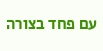עם פחד בצורה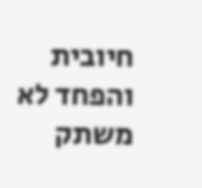חיובית והפחד לא משתק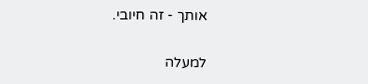אותך - זה חיובי.

למעלה